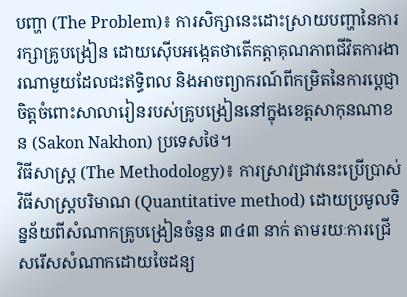បញ្ហា (The Problem)៖ ការសិក្សានេះដោះស្រាយបញ្ហានៃការរក្សាគ្រូបង្រៀន ដោយស៊ើបអង្កេតថាតើកត្តាគុណភាពជីវិតការងារណាមួយដែលជះឥទ្ធិពល និងអាចព្យាករណ៍ពីកម្រិតនៃការប្តេជ្ញាចិត្តចំពោះសាលារៀនរបស់គ្រូបង្រៀននៅក្នុងខេត្តសាកុនណាខន (Sakon Nakhon) ប្រទេសថៃ។
វិធីសាស្ត្រ (The Methodology)៖ ការស្រាវជ្រាវនេះប្រើប្រាស់វិធីសាស្ត្របរិមាណ (Quantitative method) ដោយប្រមូលទិន្នន័យពីសំណាកគ្រូបង្រៀនចំនួន ៣៤៣ នាក់ តាមរយៈការជ្រើសរើសសំណាកដោយចៃដន្យ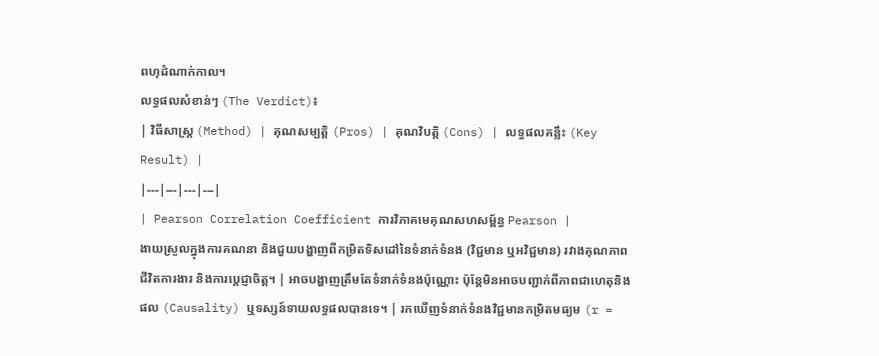ពហុដំណាក់កាល។
លទ្ធផលសំខាន់ៗ (The Verdict)៖
| វិធីសាស្ត្រ (Method) | គុណសម្បត្តិ (Pros) | គុណវិបត្តិ (Cons) | លទ្ធផលគន្លឹះ (Key Result) |
|---|---|---|---|
| Pearson Correlation Coefficient ការវិភាគមេគុណសហសម្ព័ន្ធ Pearson |
ងាយស្រួលក្នុងការគណនា និងជួយបង្ហាញពីកម្រិតទិសដៅនៃទំនាក់ទំនង (វិជ្ជមាន ឬអវិជ្ជមាន) រវាងគុណភាពជីវិតការងារ និងការប្តេជ្ញាចិត្ត។ | អាចបង្ហាញត្រឹមតែទំនាក់ទំនងប៉ុណ្ណោះ ប៉ុន្តែមិនអាចបញ្ជាក់ពីភាពជាហេតុនិងផល (Causality) ឬទស្សន៍ទាយលទ្ធផលបានទេ។ | រកឃើញទំនាក់ទំនងវិជ្ជមានកម្រិតមធ្យម (r =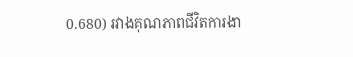0.680) រវាងគុណភាពជីវិតការងា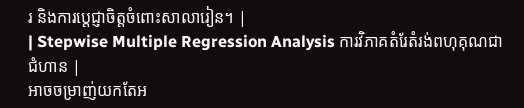រ និងការប្តេជ្ញាចិត្តចំពោះសាលារៀន។ |
| Stepwise Multiple Regression Analysis ការវិភាគតំរែតំរង់ពហុគុណជាជំហាន |
អាចចម្រាញ់យកតែអ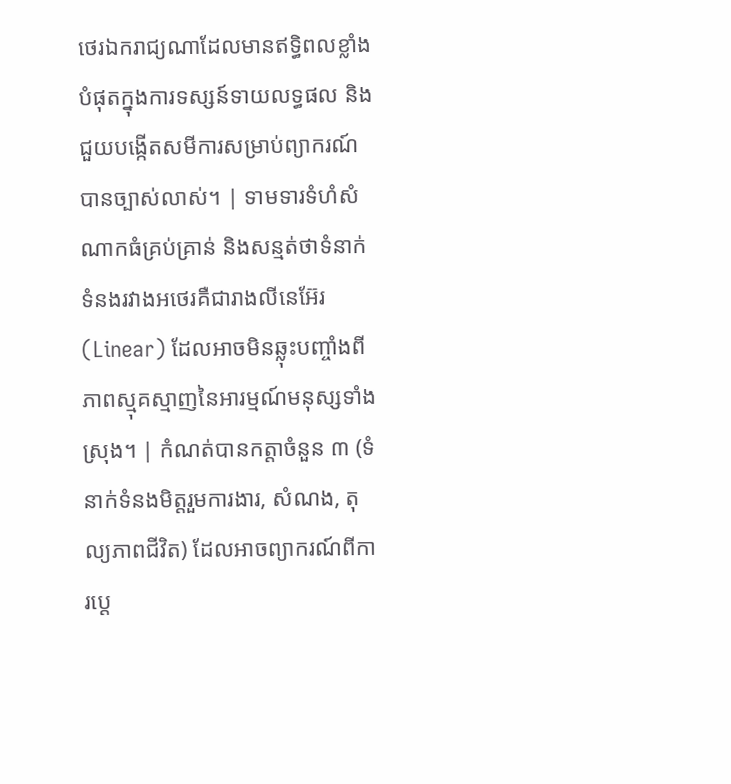ថេរឯករាជ្យណាដែលមានឥទ្ធិពលខ្លាំងបំផុតក្នុងការទស្សន៍ទាយលទ្ធផល និងជួយបង្កើតសមីការសម្រាប់ព្យាករណ៍បានច្បាស់លាស់។ | ទាមទារទំហំសំណាកធំគ្រប់គ្រាន់ និងសន្មត់ថាទំនាក់ទំនងរវាងអថេរគឺជារាងលីនេអ៊ែរ (Linear) ដែលអាចមិនឆ្លុះបញ្ចាំងពីភាពស្មុគស្មាញនៃអារម្មណ៍មនុស្សទាំងស្រុង។ | កំណត់បានកត្តាចំនួន ៣ (ទំនាក់ទំនងមិត្តរួមការងារ, សំណង, តុល្យភាពជីវិត) ដែលអាចព្យាករណ៍ពីការប្តេ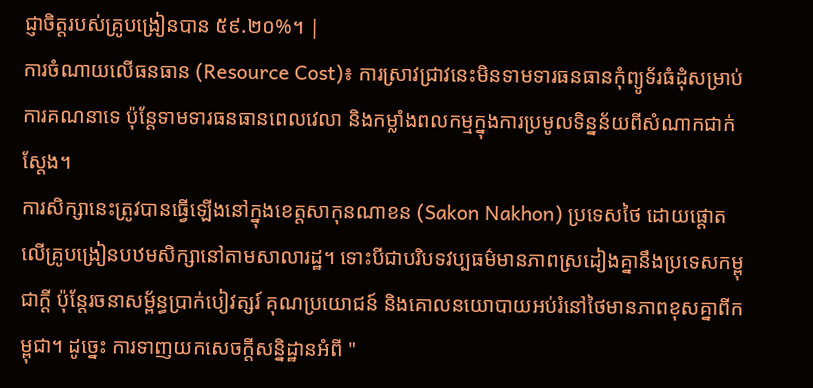ជ្ញាចិត្តរបស់គ្រូបង្រៀនបាន ៥៩.២០%។ |
ការចំណាយលើធនធាន (Resource Cost)៖ ការស្រាវជ្រាវនេះមិនទាមទារធនធានកុំព្យូទ័រធំដុំសម្រាប់ការគណនាទេ ប៉ុន្តែទាមទារធនធានពេលវេលា និងកម្លាំងពលកម្មក្នុងការប្រមូលទិន្នន័យពីសំណាកជាក់ស្តែង។
ការសិក្សានេះត្រូវបានធ្វើឡើងនៅក្នុងខេត្តសាកុនណាខន (Sakon Nakhon) ប្រទេសថៃ ដោយផ្តោតលើគ្រូបង្រៀនបឋមសិក្សានៅតាមសាលារដ្ឋ។ ទោះបីជាបរិបទវប្បធម៌មានភាពស្រដៀងគ្នានឹងប្រទេសកម្ពុជាក្តី ប៉ុន្តែរចនាសម្ព័ន្ធប្រាក់បៀវត្សរ៍ គុណប្រយោជន៍ និងគោលនយោបាយអប់រំនៅថៃមានភាពខុសគ្នាពីកម្ពុជា។ ដូច្នេះ ការទាញយកសេចក្តីសន្និដ្ឋានអំពី "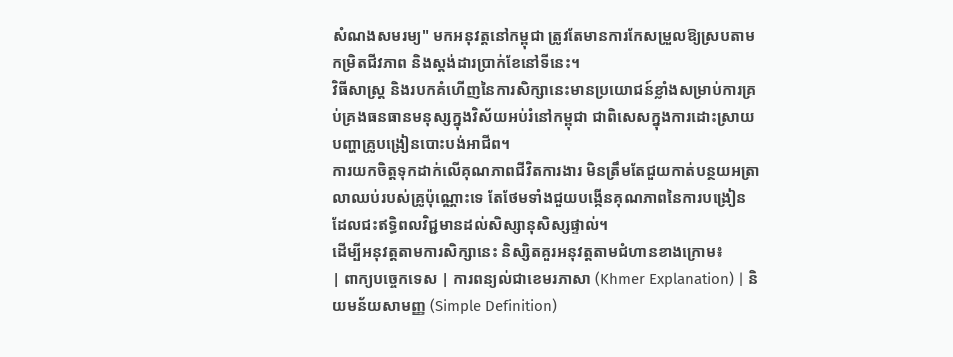សំណងសមរម្យ" មកអនុវត្តនៅកម្ពុជា ត្រូវតែមានការកែសម្រួលឱ្យស្របតាមកម្រិតជីវភាព និងស្តង់ដារប្រាក់ខែនៅទីនេះ។
វិធីសាស្ត្រ និងរបកគំហើញនៃការសិក្សានេះមានប្រយោជន៍ខ្លាំងសម្រាប់ការគ្រប់គ្រងធនធានមនុស្សក្នុងវិស័យអប់រំនៅកម្ពុជា ជាពិសេសក្នុងការដោះស្រាយបញ្ហាគ្រូបង្រៀនបោះបង់អាជីព។
ការយកចិត្តទុកដាក់លើគុណភាពជីវិតការងារ មិនត្រឹមតែជួយកាត់បន្ថយអត្រាលាឈប់របស់គ្រូប៉ុណ្ណោះទេ តែថែមទាំងជួយបង្កើនគុណភាពនៃការបង្រៀន ដែលជះឥទ្ធិពលវិជ្ជមានដល់សិស្សានុសិស្សផ្ទាល់។
ដើម្បីអនុវត្តតាមការសិក្សានេះ និស្សិតគួរអនុវត្តតាមជំហានខាងក្រោម៖
| ពាក្យបច្ចេកទេស | ការពន្យល់ជាខេមរភាសា (Khmer Explanation) | និយមន័យសាមញ្ញ (Simple Definition)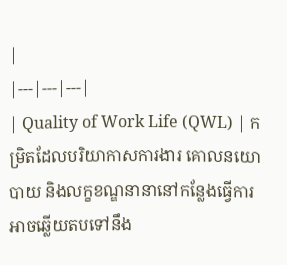|
|---|---|---|
| Quality of Work Life (QWL) | កម្រិតដែលបរិយាកាសការងារ គោលនយោបាយ និងលក្ខខណ្ឌនានានៅកន្លែងធ្វើការ អាចឆ្លើយតបទៅនឹង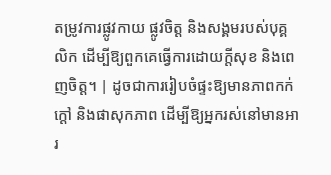តម្រូវការផ្លូវកាយ ផ្លូវចិត្ត និងសង្គមរបស់បុគ្គលិក ដើម្បីឱ្យពួកគេធ្វើការដោយក្តីសុខ និងពេញចិត្ត។ | ដូចជាការរៀបចំផ្ទះឱ្យមានភាពកក់ក្តៅ និងផាសុកភាព ដើម្បីឱ្យអ្នករស់នៅមានអារ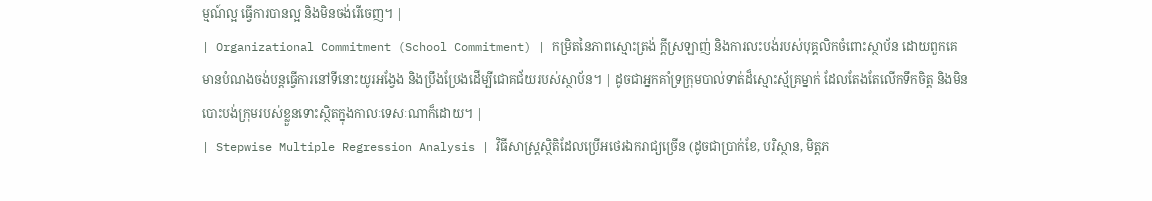ម្មណ៍ល្អ ធ្វើការបានល្អ និងមិនចង់រើចេញ។ |
| Organizational Commitment (School Commitment) | កម្រិតនៃភាពស្មោះត្រង់ ក្តីស្រឡាញ់ និងការលះបង់របស់បុគ្គលិកចំពោះស្ថាប័ន ដោយពួកគេមានបំណងចង់បន្តធ្វើការនៅទីនោះយូរអង្វែង និងប្រឹងប្រែងដើម្បីជោគជ័យរបស់ស្ថាប័ន។ | ដូចជាអ្នកគាំទ្រក្រុមបាល់ទាត់ដ៏ស្មោះស្ម័គ្រម្នាក់ ដែលតែងតែលើកទឹកចិត្ត និងមិនបោះបង់ក្រុមរបស់ខ្លួនទោះស្ថិតក្នុងកាលៈទេសៈណាក៏ដោយ។ |
| Stepwise Multiple Regression Analysis | វិធីសាស្ត្រស្ថិតិដែលប្រើអថេរឯករាជ្យច្រើន (ដូចជាប្រាក់ខែ, បរិស្ថាន, មិត្តភ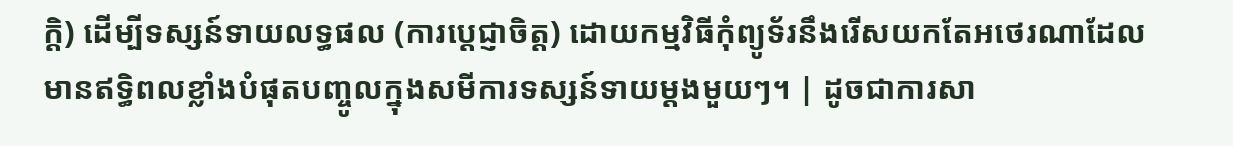ក្តិ) ដើម្បីទស្សន៍ទាយលទ្ធផល (ការប្តេជ្ញាចិត្ត) ដោយកម្មវិធីកុំព្យូទ័រនឹងរើសយកតែអថេរណាដែលមានឥទ្ធិពលខ្លាំងបំផុតបញ្ចូលក្នុងសមីការទស្សន៍ទាយម្តងមួយៗ។ | ដូចជាការសា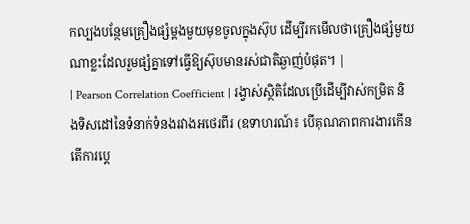កល្បងបន្ថែមគ្រឿងផ្សំម្តងមួយមុខចូលក្នុងស៊ុប ដើម្បីរកមើលថាគ្រឿងផ្សំមួយណាខ្លះដែលរួមផ្សំគ្នាទៅធ្វើឱ្យស៊ុបមានរស់ជាតិឆ្ងាញ់បំផុត។ |
| Pearson Correlation Coefficient | រង្វាស់ស្ថិតិដែលប្រើដើម្បីវាស់កម្រិត និងទិសដៅនៃទំនាក់ទំនងរវាងអថេរពីរ (ឧទាហរណ៍៖ បើគុណភាពការងារកើន តើការប្តេ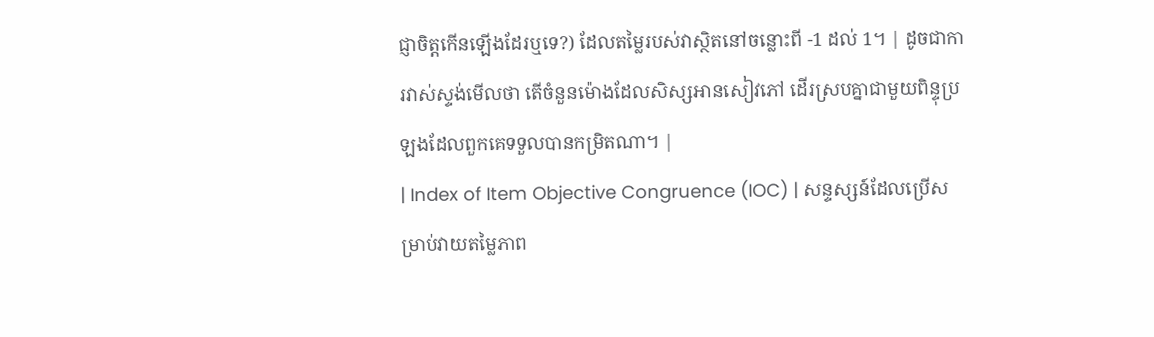ជ្ញាចិត្តកើនឡើងដែរឬទេ?) ដែលតម្លៃរបស់វាស្ថិតនៅចន្លោះពី -1 ដល់ 1។ | ដូចជាការវាស់ស្ទង់មើលថា តើចំនួនម៉ោងដែលសិស្សអានសៀវភៅ ដើរស្របគ្នាជាមួយពិន្ទុប្រឡងដែលពួកគេទទួលបានកម្រិតណា។ |
| Index of Item Objective Congruence (IOC) | សន្ទស្សន៍ដែលប្រើសម្រាប់វាយតម្លៃភាព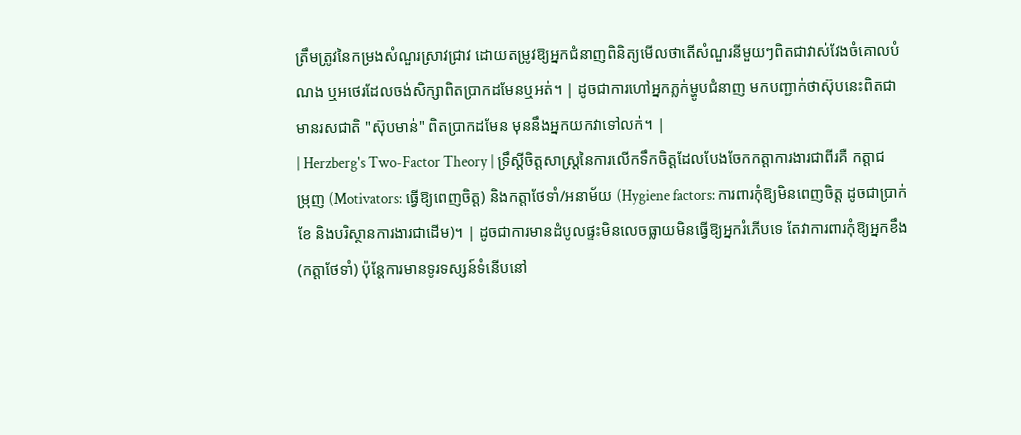ត្រឹមត្រូវនៃកម្រងសំណួរស្រាវជ្រាវ ដោយតម្រូវឱ្យអ្នកជំនាញពិនិត្យមើលថាតើសំណួរនីមួយៗពិតជាវាស់វែងចំគោលបំណង ឬអថេរដែលចង់សិក្សាពិតប្រាកដមែនឬអត់។ | ដូចជាការហៅអ្នកភ្លក់ម្ហូបជំនាញ មកបញ្ជាក់ថាស៊ុបនេះពិតជាមានរសជាតិ "ស៊ុបមាន់" ពិតប្រាកដមែន មុននឹងអ្នកយកវាទៅលក់។ |
| Herzberg's Two-Factor Theory | ទ្រឹស្តីចិត្តសាស្ត្រនៃការលើកទឹកចិត្តដែលបែងចែកកត្តាការងារជាពីរគឺ កត្តាជម្រុញ (Motivators: ធ្វើឱ្យពេញចិត្ត) និងកត្តាថែទាំ/អនាម័យ (Hygiene factors: ការពារកុំឱ្យមិនពេញចិត្ត ដូចជាប្រាក់ខែ និងបរិស្ថានការងារជាដើម)។ | ដូចជាការមានដំបូលផ្ទះមិនលេចធ្លាយមិនធ្វើឱ្យអ្នករំភើបទេ តែវាការពារកុំឱ្យអ្នកខឹង (កត្តាថែទាំ) ប៉ុន្តែការមានទូរទស្សន៍ទំនើបនៅ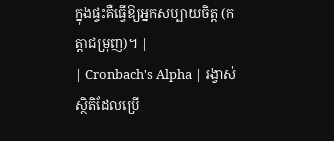ក្នុងផ្ទះគឺធ្វើឱ្យអ្នកសប្បាយចិត្ត (កត្តាជម្រុញ)។ |
| Cronbach's Alpha | រង្វាស់ស្ថិតិដែលប្រើ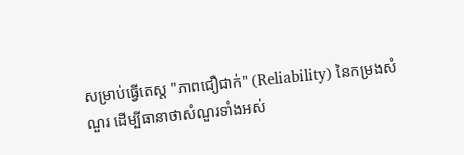សម្រាប់ធ្វើតេស្ត "ភាពជឿជាក់" (Reliability) នៃកម្រងសំណួរ ដើម្បីធានាថាសំណួរទាំងអស់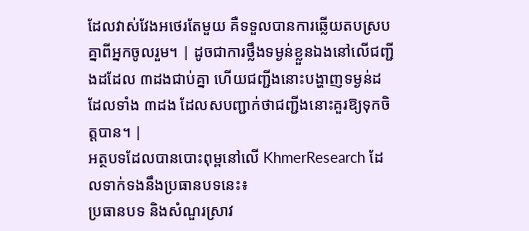ដែលវាស់វែងអថេរតែមួយ គឺទទួលបានការឆ្លើយតបស្របគ្នាពីអ្នកចូលរួម។ | ដូចជាការថ្លឹងទម្ងន់ខ្លួនឯងនៅលើជញ្ជីងដដែល ៣ដងជាប់គ្នា ហើយជញ្ជីងនោះបង្ហាញទម្ងន់ដដែលទាំង ៣ដង ដែលសបញ្ជាក់ថាជញ្ជីងនោះគួរឱ្យទុកចិត្តបាន។ |
អត្ថបទដែលបានបោះពុម្ពនៅលើ KhmerResearch ដែលទាក់ទងនឹងប្រធានបទនេះ៖
ប្រធានបទ និងសំណួរស្រាវ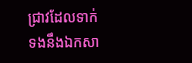ជ្រាវដែលទាក់ទងនឹងឯកសា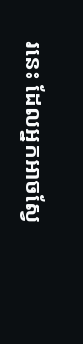រនេះ ដែលអ្នកអាចស្វែ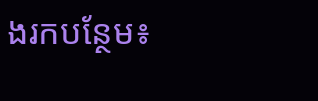ងរកបន្ថែម៖